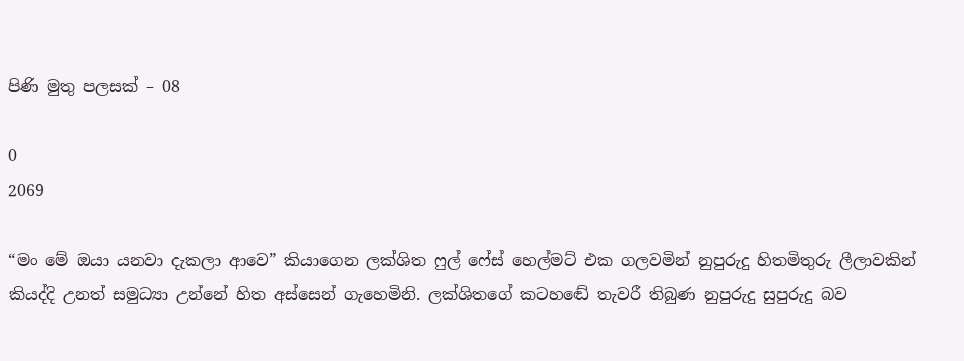පිණි මුතු පලසක් – 08

0
2069

“මං මේ ඔයා යනවා දැකලා ආවෙ” කියාගෙන ලක්ශිත ෆුල් ෆේස් හෙල්මට් එක ගලවමින් නුපුරුදු හිතමිතුරු ලීලාවකින් කියද්දි උනත් සමුධ්‍යා උන්නේ හිත අස්සෙන් ගැහෙමිනි. ලක්ශිතගේ කටහඬේ තැවරී තිබුණ නුපුරුදු සුපුරුදු බව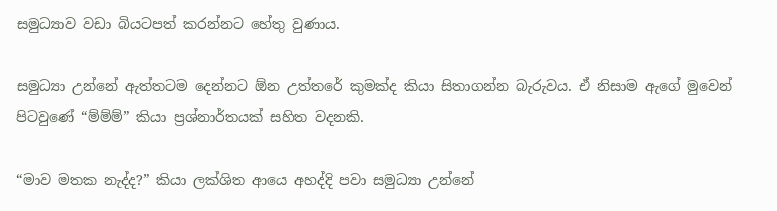සමුධ්‍යාව වඩා බියටපත් කරන්නට හේතු වුණාය.

සමුධ්‍යා උන්නේ ඇත්තටම දෙන්නට ඕන උත්තරේ කුමක්ද කියා සිතාගන්න බැරුවය. ඒ නිසාම ඇගේ මුවෙන් පිටවුණේ “ම්ම්ම්” කියා ප්‍රශ්නාර්තයක් සහිත වදනකි.

“මාව මතක නැද්ද?” කියා ලක්ශිත ආයෙ අහද්දි පවා සමුධ්‍යා උන්නේ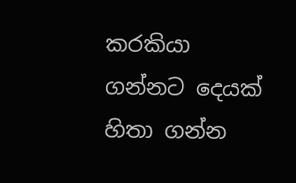කරකියා ගන්නට දෙයක් හිතා ගන්න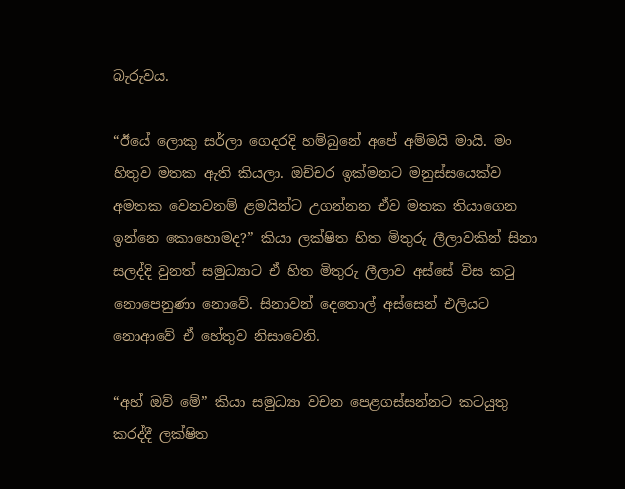බැරුවය.

“ඊයේ ලොකු සර්ලා ගෙදරදි හම්බුනේ අපේ අම්මයි මායි. මං හිතුව මතක ඇති කියලා. ඔච්චර ඉක්මනට මනුස්සයෙක්ව අමතක වෙනවනම් ළමයින්ට උගන්නන ඒව මතක තියාගෙන ඉන්නෙ කොහොමද?” කියා ලක්ෂිත හිත මිතුරු ලීලාවකින් සිනා සලද්දි වුනත් සමුධ්‍යාට ඒ හිත මිතුරු ලීලාව අස්සේ විස කටු නොපෙනුණා නොවේ. සිනාවන් දෙතොල් අස්සෙන් එලියට නොආවේ ඒ හේතුව නිසාවෙනි.

“අහ් ඔව් මේ” කියා සමුධ්‍යා වචන පෙළගස්සන්නට කටයුතු කරද්දී ලක්ෂිත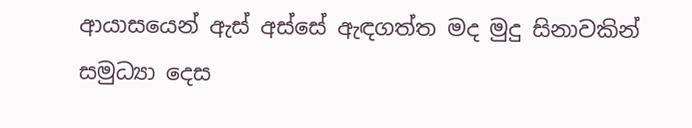ආයාසයෙන් ඇස් අස්සේ ඇඳගත්ත මද මුදු සිනාවකින් සමුධ්‍යා දෙස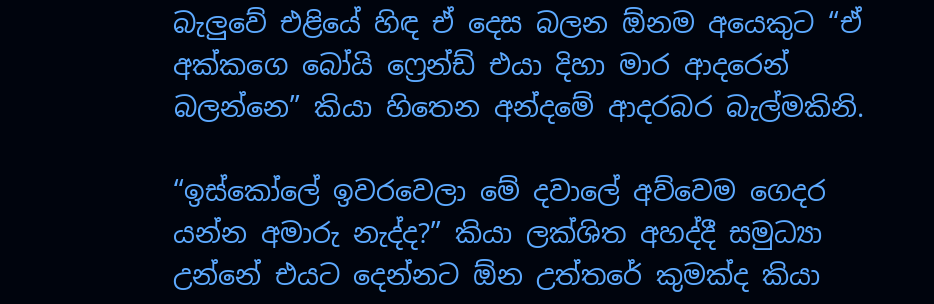බැලුවේ එළියේ හිඳ ඒ දෙස බලන ඕනම අයෙකුට “ඒ අක්කගෙ බෝයි ෆ්‍රෙන්ඩ් එයා දිහා මාර ආදරෙන් බලන්නෙ” කියා හිතෙන අන්දමේ ආදරබර බැල්මකිනි.

“ඉස්කෝලේ ඉවරවෙලා මේ දවාලේ අව්වෙම ගෙදර යන්න අමාරු නැද්ද?” කියා ලක්ශිත අහද්දී සමුධ්‍යා උන්නේ එයට දෙන්නට ඕන උත්තරේ කුමක්ද කියා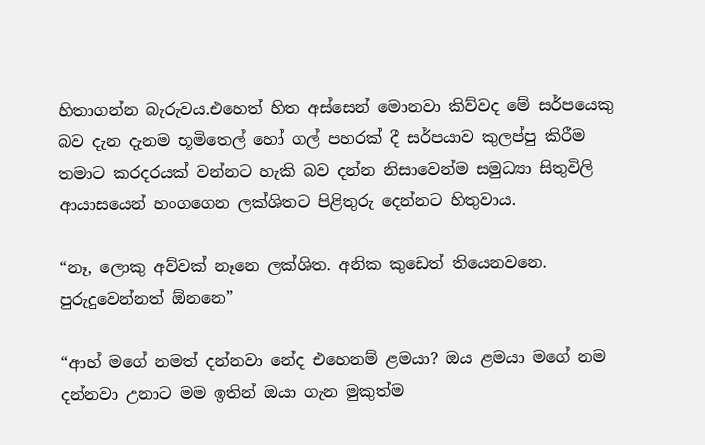හිතාගන්න බැරුවය.එහෙත් හිත අස්සෙන් මොනවා කිව්වද මේ සර්පයෙකු බව දැන දැනම භූමිතෙල් හෝ ගල් පහරක් දී සර්පයාව කුලප්පු කිරීම තමාට කරදරයක් වන්නට හැකි බව දන්න නිසාවෙන්ම සමුධ්‍යා සිතුවිලි ආයාසයෙන් හංගගෙන ලක්ශිතට පිළිතුරු දෙන්නට හිතුවාය.

“නෑ, ලොකු අව්වක් නෑනෙ ලක්ශිත. අනික කුඩෙත් තියෙනවනෙ. පුරුදුවෙන්නත් ඕනනෙ”

“ආහ් මගේ නමත් දන්නවා නේද එහෙනම් ළමයා? ඔය ළමයා මගේ නම දන්නවා උනාට මම ඉතින් ඔයා ගැන මුකුත්ම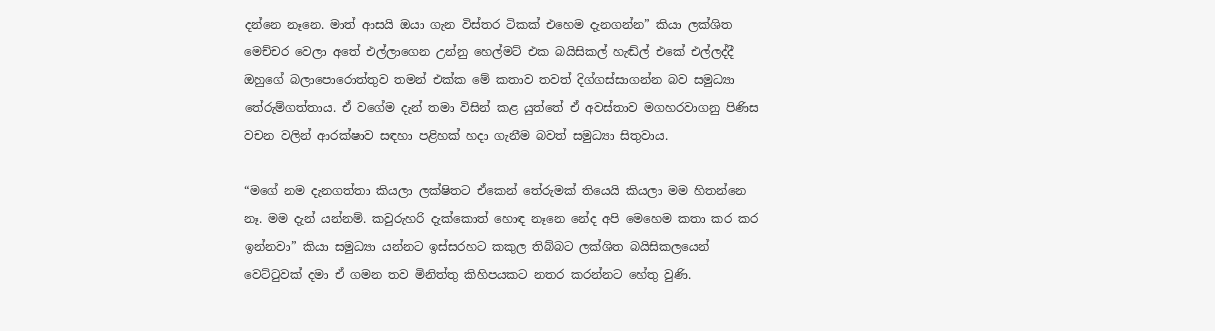දන්නෙ නෑනෙ. මාත් ආසයි ඔයා ගැන විස්තර ටිකක් එහෙම දැනගන්න” කියා ලක්ශිත මෙච්චර වෙලා අතේ එල්ලාගෙන උන්නු හෙල්මට් එක බයිසිකල් හැඬ්ල් එකේ එල්ලද්දී ඔහුගේ බලාපොරොත්තුව තමන් එක්ක මේ කතාව තවත් දිග්ගස්සාගන්න බව සමුධ්‍යා තේරුම්ගත්තාය. ඒ වගේම දැන් තමා විසින් කළ යුත්තේ ඒ අවස්තාව මගහරවාගනු පිණිස වචන වලින් ආරක්ෂාව සඳහා පළිහක් හදා ගැනීම බවත් සමුධ්‍යා සිතුවාය.

“මගේ නම දැනගත්තා කියලා ලක්ෂිතට ඒකෙන් තේරුමක් තියෙයි කියලා මම හිතන්නෙ නෑ. මම දැන් යන්නම්. කවුරුහරි දැක්කොත් හොඳ නෑනෙ නේද අපි මෙහෙම කතා කර කර ඉන්නවා” කියා සමුධ්‍යා යන්නට ඉස්සරහට කකුල තිබ්බට ලක්ශිත බයිසිකලයෙන් වෙට්ටුවක් දමා ඒ ගමන තව මිනිත්තු කිහිපයකට නතර කරන්නට හේතු වුණි.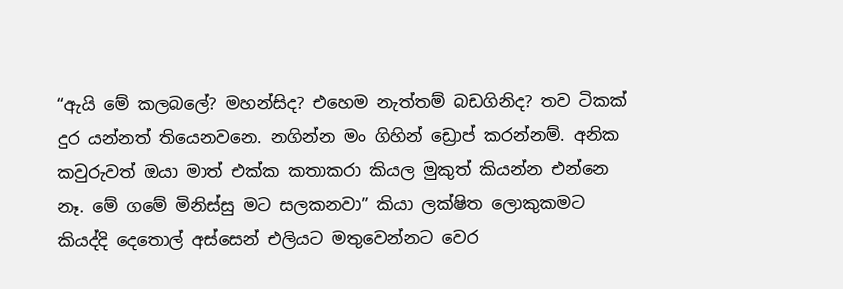“ඇයි මේ කලබලේ? මහන්සිද? එහෙම නැත්තම් බඩගිනිද? තව ටිකක් දුර යන්නත් තියෙනවනෙ. නගින්න මං ගිහින් ඩ්‍රොප් කරන්නම්. අනික කවුරුවත් ඔයා මාත් එක්ක කතාකරා කියල මුකුත් කියන්න එන්නෙ නෑ. මේ ගමේ මිනිස්සු මට සලකනවා” කියා ලක්ෂිත ලොකුකමට කියද්දි දෙතොල් අස්සෙන් එලියට මතුවෙන්නට වෙර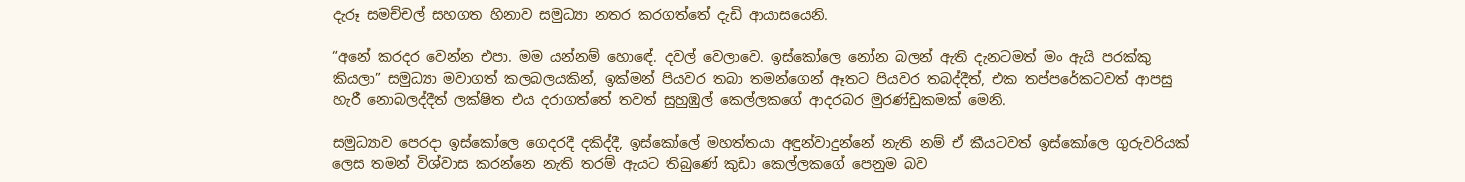දැරූ සමච්චල් සහගත හිනාව සමුධ්‍යා නතර කරගත්තේ දැඩි ආයාසයෙනි.

“අනේ කරදර වෙන්න එපා. මම යන්නම් හොඳේ. දවල් වෙලාවෙ. ඉස්කෝලෙ නෝන බලන් ඇති දැනටමත් මං ඇයි පරක්කු කියලා” සමුධ්‍යා මවාගත් කලබලයකින්, ඉක්මන් පියවර තබා තමන්ගෙන් ඈතට පියවර තබද්දීත්, එක තප්පරේකටවත් ආපසු හැරී නොබලද්දීත් ලක්ෂිත එය දරාගත්තේ තවත් සුහුඹුල් කෙල්ලකගේ ආදරබර මුරණ්ඩුකමක් මෙනි.

සමුධ්‍යාව පෙරදා ඉස්කෝලෙ ගෙදරදී දකිද්දී, ඉස්කෝලේ මහත්තයා අඳුන්වාදුන්නේ නැති නම් ඒ කීයටවත් ඉස්කෝලෙ ගුරුවරියක් ලෙස තමන් විශ්වාස කරන්නෙ නැති තරම් ඇයට තිබුණේ කුඩා කෙල්ලකගේ පෙනුම බව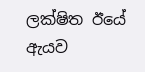ලක්ෂිත ඊයේ ඇයව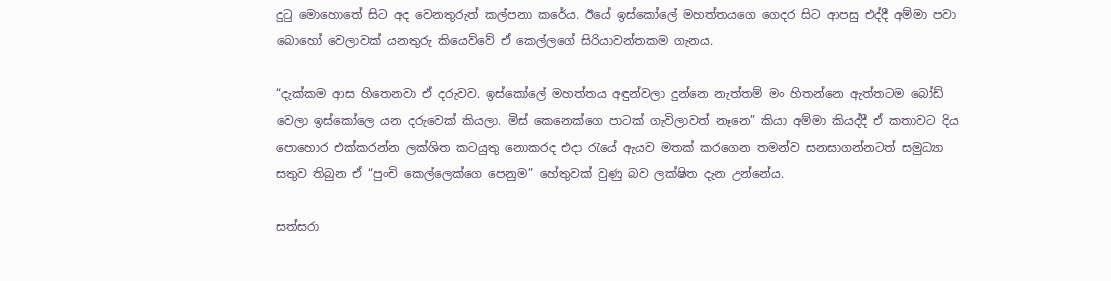දුටු මොහොතේ සිට අද වෙනතුරුත් කල්පනා කරේය. ඊයේ ඉස්කෝලේ මහත්තයගෙ ගෙදර සිට ආපසු එද්දී අම්මා පවා බොහෝ වෙලාවක් යනතුරු කියෙව්වේ ඒ කෙල්ලගේ සිරියාවන්තකම ගැනය.

“දැක්කම ආස හිතෙනවා ඒ දරුවව. ඉස්කෝලේ මහත්තය අඳුන්වලා දුන්නෙ නැත්තම් මං හිතන්නෙ ඇත්තටම බෝඩ් වෙලා ඉස්කෝලෙ යන දරුවෙක් කියලා. මිස් කෙනෙක්ගෙ පාටක් ගැවිලාවත් නෑනෙ” කියා අම්මා කියද්දී ඒ කතාවට දිය පොහොර එක්කරන්න ලක්ශිත කටයුතු නොකරද එදා රැයේ ඇයව මතක් කරගෙන තමන්ව සනසාගන්නටත් සමුධ්‍යා සතුව තිබුන ඒ “පුංචි කෙල්ලෙක්ගෙ පෙනුම” හේතුවක් වුණු බව ලක්ෂිත දැන උන්නේය.

සත්සරා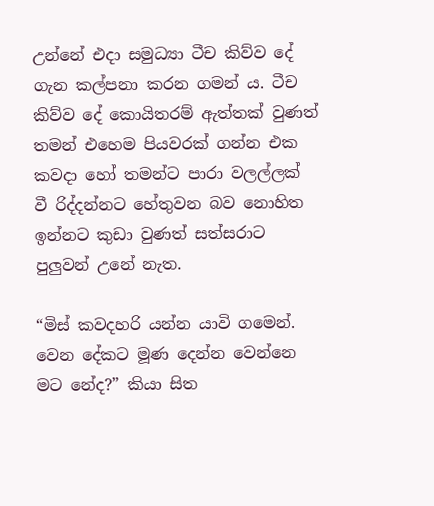උන්නේ එදා සමුධ්‍යා ටීච කිව්ව දේ ගැන කල්පනා කරන ගමන් ය. ටීච කිව්ව දේ කොයිතරම් ඇත්තක් වුණත් තමන් එහෙම පියවරක් ගන්න එක කවදා හෝ තමන්ට පාරා වලල්ලක් වී රිද්දන්නට හේතුවන බව නොහිත ඉන්නට කුඩා වුණත් සත්සරාට පුලුවන් උනේ නැත.

“මිස් කවදහරි යන්න යාවි ගමෙන්. වෙන දේකට මූණ දෙන්න වෙන්නෙ මට නේද?” කියා සිත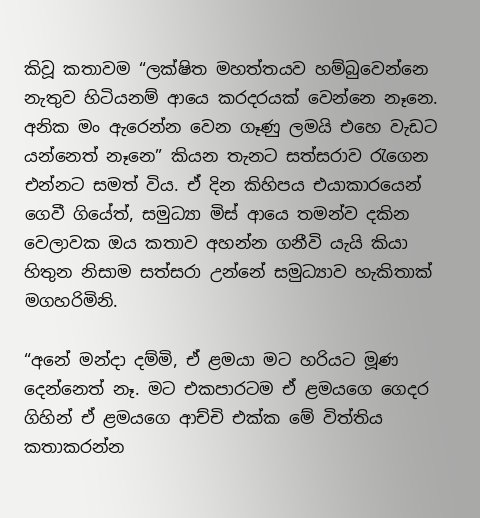කිවූ කතාවම “ලක්ෂිත මහත්තයව හම්බුවෙන්නෙ නැතුව හිටියනම් ආයෙ කරදරයක් වෙන්නෙ නෑනෙ. අනික මං ඇරෙන්න වෙන ගෑණු ලමයි එහෙ වැඩට යන්නෙත් නෑනෙ” කියන තැනට සත්සරාව රැගෙන එන්නට සමත් විය. ඒ දින කිහිපය එයාකාරයෙන් ගෙවී ගියේත්, සමුධ්‍යා මිස් ආයෙ තමන්ව දකින වෙලාවක ඔය කතාව අහන්න ගනීවි යැයි කියා හිතුන නිසාම සත්සරා උන්නේ සමුධ්‍යාව හැකිතාක් මගහරිමිනි.

“අනේ මන්දා දම්මි, ඒ ළමයා මට හරියට මූණ දෙන්නෙත් නෑ. මට එකපාරටම ඒ ළමයගෙ ගෙදර ගිහින් ඒ ළමයගෙ ආච්චි එක්ක මේ විත්තිය කතාකරන්න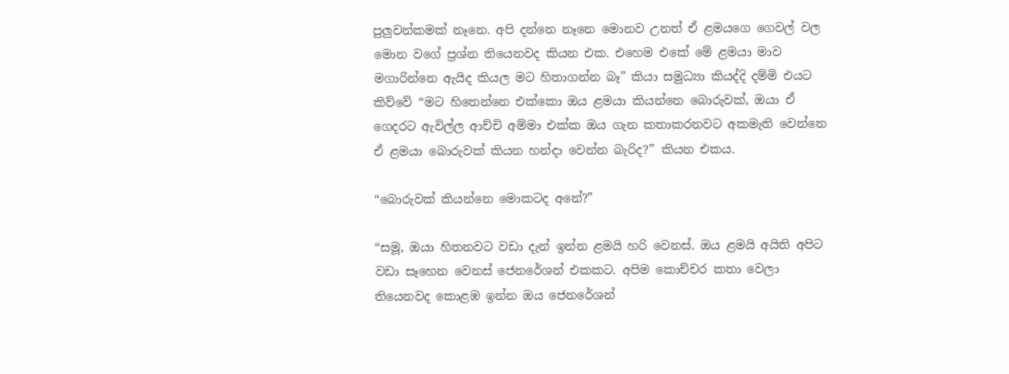පුලුවන්කමක් නෑනෙ. අපි දන්නෙ නෑනෙ මොනව උනත් ඒ ළමයගෙ ගෙවල් වල මොන වගේ ප්‍රශ්න තියෙනවද කියන එක. එහෙම එකේ මේ ළමයා මාව මගාරින්නෙ ඇයිද කියල මට හිතාගන්න බෑ” කියා සමුධ්‍යා කියද්දි දම්මි එයට කිව්වේ “මට හිතෙන්නෙ එක්කො ඔය ළමයා කියන්නෙ බොරුවක්, ඔයා ඒ ගෙදරට ඇවිල්ල ආච්චි අම්මා එක්ක ඔය ගැන කතාකරනවට අකමැති වෙන්නෙ ඒ ළමයා බොරුවක් කියන හන්දා වෙන්න බැරිද?” කියන එකය.

“බොරුවක් කියන්නෙ මොකටද අනේ?”

“සමූ, ඔයා හිතනවට වඩා දැන් ඉන්න ළමයි හරි වෙනස්. ඔය ළමයි අයිති අපිට වඩා සෑහෙන වෙනස් ජෙනරේශන් එකකට. අපිම කොච්චර කතා වෙලා තියෙනවද කොළඹ ඉන්න ඔය ජෙනරේශන්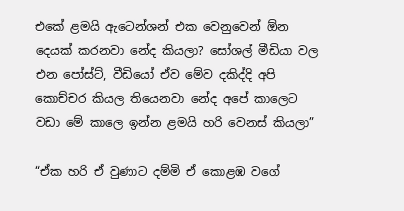එකේ ළමයි ඇටෙන්ශන් එක වෙනුවෙන් ඕන දෙයක් කරනවා නේද කියලා? සෝශල් මීඩියා වල එන පෝස්ට්, වීඩියෝ ඒව මේව දකිද්දි අපි කොච්චර කියල තියෙනවා නේද අපේ කාලෙට වඩා මේ කාලෙ ඉන්න ළමයි හරි වෙනස් කියලා”

“ඒක හරි ඒ වුණාට දම්මි ඒ කොළඹ වගේ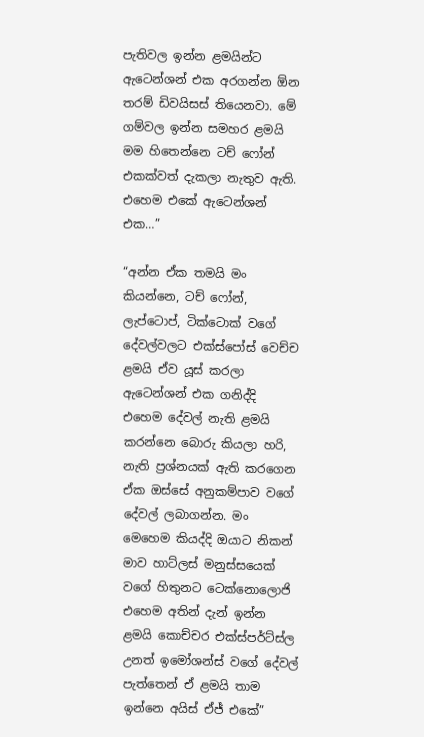පැතිවල ඉන්න ළමයින්ට ඇටෙන්ශන් එක අරගන්න ඕන තරම් ඩිවයිසස් තියෙනවා. මේ ගම්වල ඉන්න සමහර ළමයි මම හිතෙන්නෙ ටච් ෆෝන් එකක්වත් දැකලා නැතුව ඇති. එහෙම එකේ ඇටෙන්ශන් එක…”

“අන්න ඒක තමයි මං කියන්නෙ, ටච් ෆෝන්, ලැප්ටොප්, ටික්ටොක් වගේ දේවල්වලට එක්ස්පෝස් වෙච්ච ළමයි ඒව යූස් කරලා ඇටෙන්ශන් එක ගනිද්දි එහෙම දේවල් නැති ළමයි කරන්නෙ බොරු කියලා හරි, නැති ප්‍රශ්නයක් ඇති කරගෙන ඒක ඔස්සේ අනුකම්පාව වගේ දේවල් ලබාගන්න. මං මෙහෙම කියද්දි ඔයාට නිකන් මාව හාට්ලස් මනුස්සයෙක් වගේ හිතුනට ටෙක්නොලොජි එහෙම අතින් දැන් ඉන්න ළමයි කොච්චර එක්ස්පර්ට්ස්ල උනත් ඉමෝශන්ස් වගේ දේවල් පැත්තෙන් ඒ ළමයි තාම ඉන්නෙ අයිස් ඒජ් එකේ”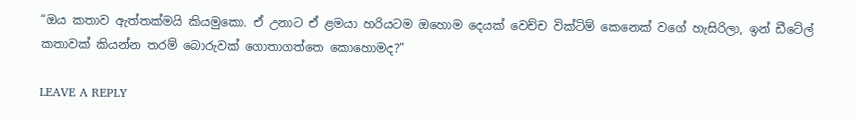“ඔය කතාව ඇත්තක්මයි කියමුකො. ඒ උනාට ඒ ළමයා හරියටම ඔහොම දෙයක් වෙච්ච වික්ටිම් කෙනෙක් වගේ හැසිරිලා, ඉන් ඩීටේල් කතාවක් කියන්න තරම් බොරුවක් ගොතාගත්තෙ කොහොමද?”

LEAVE A REPLY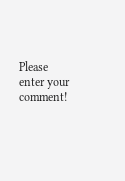Please enter your comment!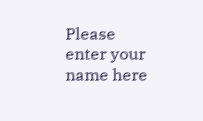Please enter your name here